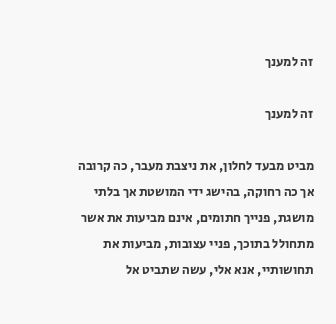זה למענך

זה למענך

מביט מבעד לחלון, את ניצבת מעבר, כה קרובה אך כה רחוקה, בהישג ידי המושטת אך בלתי מושגת, פנייך חתומים, אינם מביעות את אשר מתחולל בתוכך, פניי עצובות, מביעות את תחושותיי, אנא אלי, עשה שתביט אל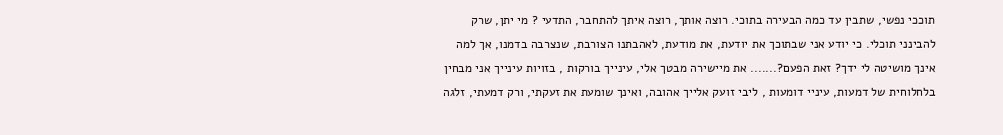תוככי נפשי, שתבין עד כמה הבעירה בתוכי. רוצה אותך, רוצה איתך להתחבר, התדעי ? מי יתן, שרק להבינני תוכלי. כי יודע אני שבתוכך את יודעת, את מודעת, לאהבתנו הצורבת, שנצרבה בדמנו, אך למה אינך מושיטה לי ידך? זאת הפעם?....... את מיישירה מבטך אלי, עינייך בורקות , בזויות עינייך אני מבחין בלחלוחית של דמעות, עיניי דומעות , ליבי זועק אלייך אהובה, ואינך שומעת את זעקתי, ורק דמעתי, זלגה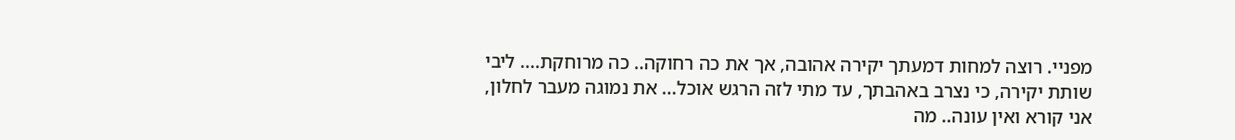מפניי. רוצה למחות דמעתך יקירה אהובה, אך את כה רחוקה.. כה מרוחקת.... ליבי שותת יקירה, כי נצרב באהבתך, עד מתי לזה הרגש אוכל... את נמוגה מעבר לחלון, אני קורא ואין עונה.. מה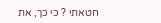חטאתי ? כי כך, את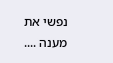נפשי את מענה ....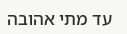עד מתי אהובה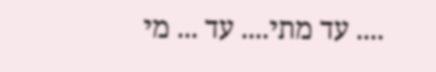.... עד מתי.... עד ... מי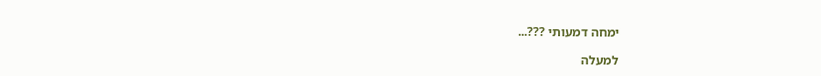ימחה דמעותי ???...

למעלה